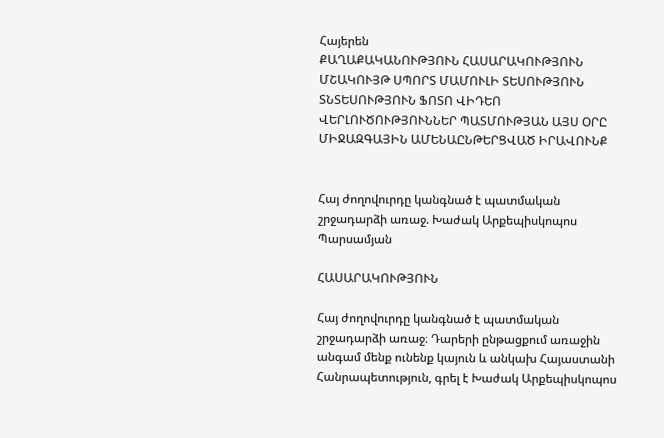Հայերեն
ՔԱՂԱՔԱԿԱՆՈՒԹՅՈՒՆ ՀԱՍԱՐԱԿՈՒԹՅՈՒՆ ՄՇԱԿՈՒՅԹ ՍՊՈՐՏ ՄԱՄՈՒԼԻ ՏԵՍՈՒԹՅՈՒՆ ՏՆՏԵՍՈՒԹՅՈՒՆ ՖՈՏՈ ՎԻԴԵՈ ՎԵՐԼՈՒԾՈՒԹՅՈՒՆՆԵՐ ՊԱՏՄՈՒԹՅԱՆ ԱՅՍ ՕՐԸ ՄԻՋԱԶԳԱՅԻՆ ԱՄԵՆԱԸՆԹԵՐՑՎԱԾ ԻՐԱՎՈՒՆՔ


Հայ ժողովուրդը կանգնած է պատմական շրջադարձի առաջ. Խաժակ Արքեպիսկոպոս Պարսամյան

ՀԱՍԱՐԱԿՈՒԹՅՈՒՆ

Հայ ժողովուրդը կանգնած է պատմական շրջադարձի առաջ։ Դարերի ընթացքում առաջին անգամ մենք ունենք կայուն և անկախ Հայաստանի Հանրապետություն, գրել է Խաժակ Արքեպիսկոպոս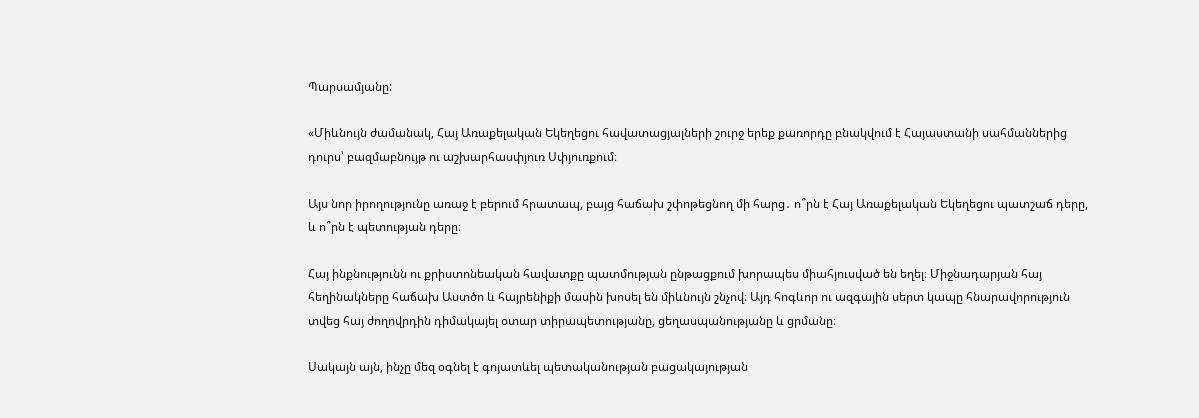Պարսամյանը:

«Միևնույն ժամանակ, Հայ Առաքելական Եկեղեցու հավատացյալների շուրջ երեք քառորդը բնակվում է Հայաստանի սահմաններից դուրս՝ բազմաբնույթ ու աշխարհասփյուռ Սփյուռքում։

Այս նոր իրողությունը առաջ է բերում հրատապ, բայց հաճախ շփոթեցնող մի հարց․ ո՞րն է Հայ Առաքելական Եկեղեցու պատշաճ դերը, և ո՞րն է պետության դերը։

Հայ ինքնությունն ու քրիստոնեական հավատքը պատմության ընթացքում խորապես միահյուսված են եղել։ Միջնադարյան հայ հեղինակները հաճախ Աստծո և հայրենիքի մասին խոսել են միևնույն շնչով։ Այդ հոգևոր ու ազգային սերտ կապը հնարավորություն տվեց հայ ժողովրդին դիմակայել օտար տիրապետությանը, ցեղասպանությանը և ցրմանը։

Սակայն այն, ինչը մեզ օգնել է գոյատևել պետականության բացակայության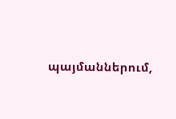պայմաններում,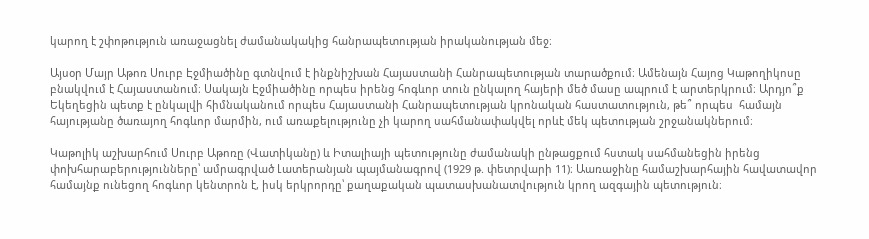կարող է շփոթություն առաջացնել ժամանակակից հանրապետության իրականության մեջ։

Այսօր Մայր Աթոռ Սուրբ Էջմիածինը գտնվում է ինքնիշխան Հայաստանի Հանրապետության տարածքում։ Ամենայն Հայոց Կաթողիկոսը բնակվում է Հայաստանում։ Սակայն Էջմիածինը որպես իրենց հոգևոր տուն ընկալող հայերի մեծ մասը ապրում է արտերկրում։ Արդյո՞ք Եկեղեցին պետք է ընկալվի հիմնականում որպես Հայաստանի Հանրապետության կրոնական հաստատություն, թե՞ որպես  համայն հայությանը ծառայող հոգևոր մարմին, ում առաքելությունը չի կարող սահմանափակվել որևէ մեկ պետության շրջանակներում։

Կաթոլիկ աշխարհում Սուրբ Աթոռը (Վատիկանը) և Իտալիայի պետությունը ժամանակի ընթացքում հստակ սահմանեցին իրենց փոխհարաբերությունները՝ ամրագրված Լատերանյան պայմանագրով (1929 թ. փետրվարի 11)։ Աառաջինը համաշխարհային հավատավոր համայնք ունեցող հոգևոր կենտրոն է, իսկ երկրորդը՝ քաղաքական պատասխանատվություն կրող ազգային պետություն։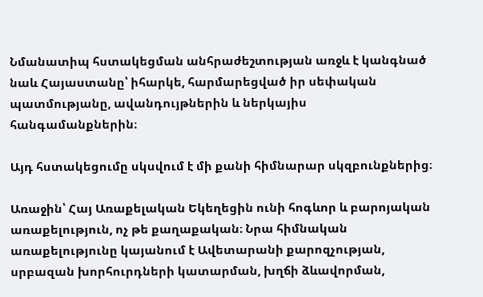Նմանատիպ հստակեցման անհրաժեշտության առջև է կանգնած նաև Հայաստանը՝ իհարկե, հարմարեցված իր սեփական պատմությանը, ավանդույթներին և ներկայիս հանգամանքներին։

Այդ հստակեցումը սկսվում է մի քանի հիմնարար սկզբունքներից։

Առաջին՝ Հայ Առաքելական Եկեղեցին ունի հոգևոր և բարոյական առաքելություն, ոչ թե քաղաքական։ Նրա հիմնական առաքելությունը կայանում է Ավետարանի քարոզչության, սրբազան խորհուրդների կատարման, խղճի ձևավորման,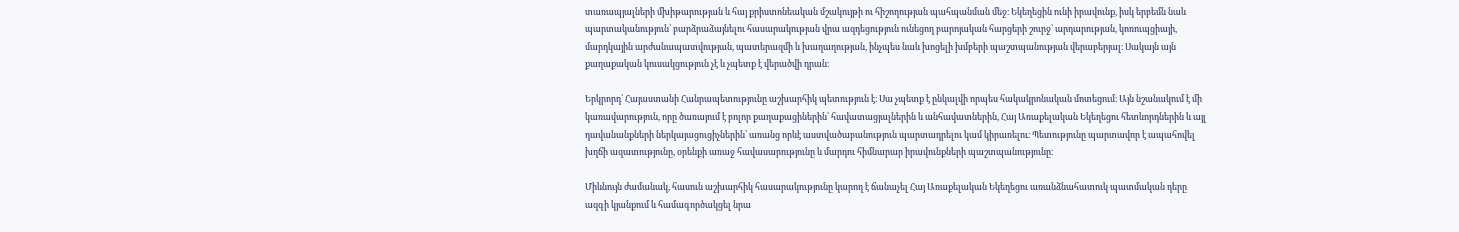տառապյալների մխիթարության և հայ քրիստոնեական մշակույթի ու հիշողության պահպանման մեջ։ Եկեղեցին ունի իրավունք, իսկ երբեմն նաև պարտականություն՝ բարձրաձայնելու հասարակության վրա ազդեցություն ունեցող բարոյական հարցերի շուրջ՝ արդարության, կոռուպցիայի, մարդկային արժանապատվության, պատերազմի և խաղաղության, ինչպես նաև խոցելի խմբերի պաշտպանության վերաբերյալ։ Սակայն այն քաղաքական կուսակցություն չէ և չպետք է վերածվի դրան։

Երկրորդ՝ Հայաստանի Հանրապետությունը աշխարհիկ պետություն է։ Սա չպետք է ընկալվի որպես հակակրոնական մոտեցում։ Այն նշանակում է մի կառավարություն, որը ծառայում է բոլոր քաղաքացիներին՝ հավատացյալներին և անհավատներին, Հայ Առաքելական Եկեղեցու հետևորդներին և այլ դավանանքների ներկայացուցիչներին՝ առանց որևէ աստվածաբանություն պարտադրելու կամ կիրառելու։ Պետությունը պարտավոր է ապահովել խղճի ազատությունը, օրենքի առաջ հավասարությունը և մարդու հիմնարար իրավունքների պաշտպանությունը։

Միևնույն ժամանակ, հասուն աշխարհիկ հասարակությունը կարող է ճանաչել Հայ Առաքելական Եկեղեցու առանձնահատուկ պատմական դերը ազգի կյանքում և համագործակցել նրա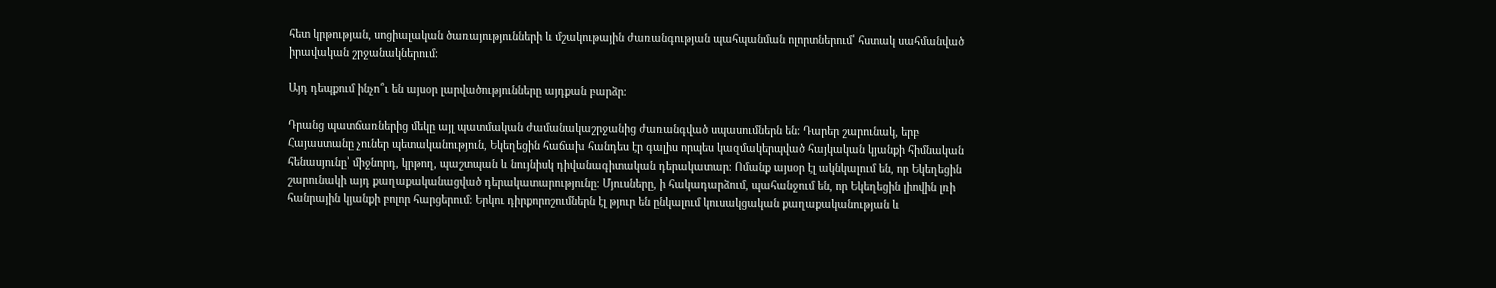հետ կրթության, սոցիալական ծառայությունների և մշակութային ժառանգության պահպանման ոլորտներում՝ հստակ սահմանված իրավական շրջանակներում։

Այդ դեպքում ինչո՞ւ են այսօր լարվածությունները այդքան բարձր։

Դրանց պատճառներից մեկը այլ պատմական ժամանակաշրջանից ժառանգված սպասումներն են։ Դարեր շարունակ, երբ Հայաստանը չուներ պետականություն, Եկեղեցին հաճախ հանդես էր գալիս որպես կազմակերպված հայկական կյանքի հիմնական հենասյունը՝ միջնորդ, կրթող, պաշտպան և նույնիսկ դիվանագիտական դերակատար։ Ոմանք այսօր էլ ակնկալում են, որ Եկեղեցին շարունակի այդ քաղաքականացված դերակատարությունը։ Մյուսները, ի հակադարձում, պահանջում են, որ Եկեղեցին լիովին լռի հանրային կյանքի բոլոր հարցերում։ Երկու դիրքորոշումներն էլ թյուր են ընկալում կուսակցական քաղաքականության և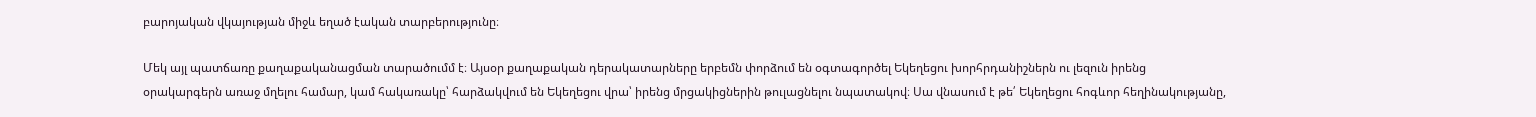բարոյական վկայության միջև եղած էական տարբերությունը։

Մեկ այլ պատճառը քաղաքականացման տարածումմ է։ Այսօր քաղաքական դերակատարները երբեմն փորձում են օգտագործել Եկեղեցու խորհրդանիշներն ու լեզուն իրենց օրակարգերն առաջ մղելու համար, կամ հակառակը՝ հարձակվում են Եկեղեցու վրա՝ իրենց մրցակիցներին թուլացնելու նպատակով։ Սա վնասում է թե՛ Եկեղեցու հոգևոր հեղինակությանը,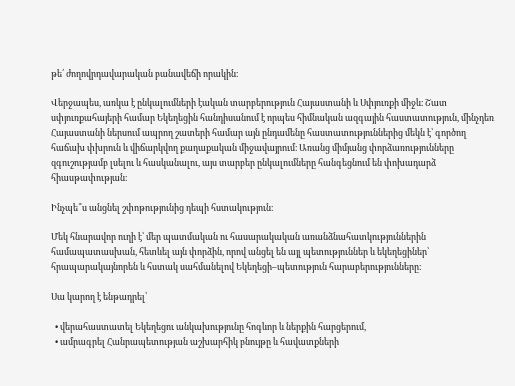թե՛ ժողովրդավարական բանավեճի որակին։

Վերջապես, առկա է ընկալումների էական տարբերություն Հայաստանի և Սփյուռքի միջև։ Շատ սփյուռքահայերի համար Եկեղեցին հանդիսանում է որպես հիմնական ազգային հաստատություն, մինչդեռ Հայաստանի ներսում ապրող շատերի համար այն ընդամենը հաստատություններից մեկն է՝ գործող հաճախ փխրուն և վիճարկվող քաղաքական միջավայրում։ Առանց միմյանց փորձառությունները զգուշությամբ լսելու և հասկանալու, այս տարբեր ընկալումները հանգեցնում են փոխադարձ հիասթափության։

Ինչպե՞ս անցնել շփոթությունից դեպի հստակություն։

Մեկ հնարավոր ուղի է՝ մեր պատմական ու հասարակական առանձնահատկություններին համապատասխան, հետևել այն փորձին, որով անցել են այլ պետություններ և եկեղեցիներ՝ հրապարակայնորեն և հստակ սահմանելով Եկեղեցի–պետություն հարաբերությունները։

Սա կարող է ենթադրել՝

  • վերահաստատել Եկեղեցու անկախությունը հոգևոր և ներքին հարցերում,
  • ամրագրել Հանրապետության աշխարհիկ բնույթը և հավատքների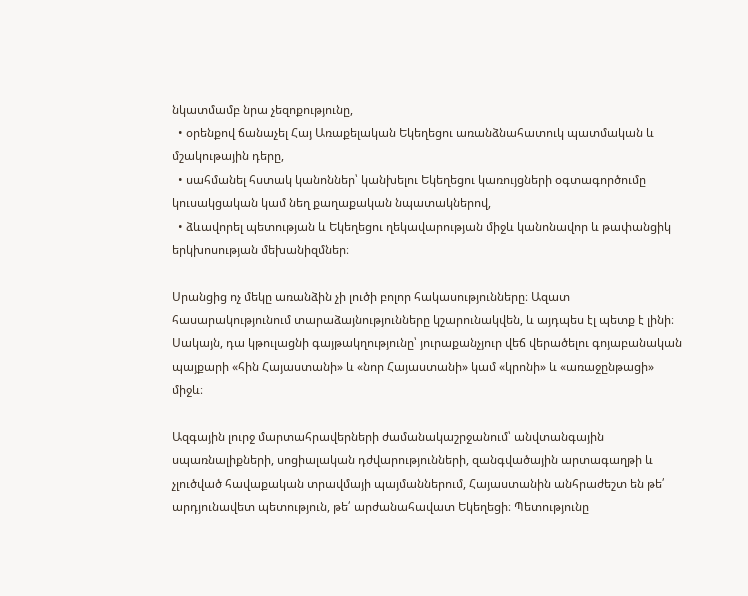նկատմամբ նրա չեզոքությունը,
  • օրենքով ճանաչել Հայ Առաքելական Եկեղեցու առանձնահատուկ պատմական և մշակութային դերը,
  • սահմանել հստակ կանոններ՝ կանխելու Եկեղեցու կառույցների օգտագործումը կուսակցական կամ նեղ քաղաքական նպատակներով,
  • ձևավորել պետության և Եկեղեցու ղեկավարության միջև կանոնավոր և թափանցիկ երկխոսության մեխանիզմներ։

Սրանցից ոչ մեկը առանձին չի լուծի բոլոր հակասությունները։ Ազատ հասարակությունում տարաձայնությունները կշարունակվեն, և այդպես էլ պետք է լինի։ Սակայն, դա կթուլացնի գայթակղությունը՝ յուրաքանչյուր վեճ վերածելու գոյաբանական պայքարի «հին Հայաստանի» և «նոր Հայաստանի» կամ «կրոնի» և «առաջընթացի» միջև։

Ազգային լուրջ մարտահրավերների ժամանակաշրջանում՝ անվտանգային սպառնալիքների, սոցիալական դժվարությունների, զանգվածային արտագաղթի և չլուծված հավաքական տրավմայի պայմաններում, Հայաստանին անհրաժեշտ են թե՛ արդյունավետ պետություն, թե՛ արժանահավատ Եկեղեցի։ Պետությունը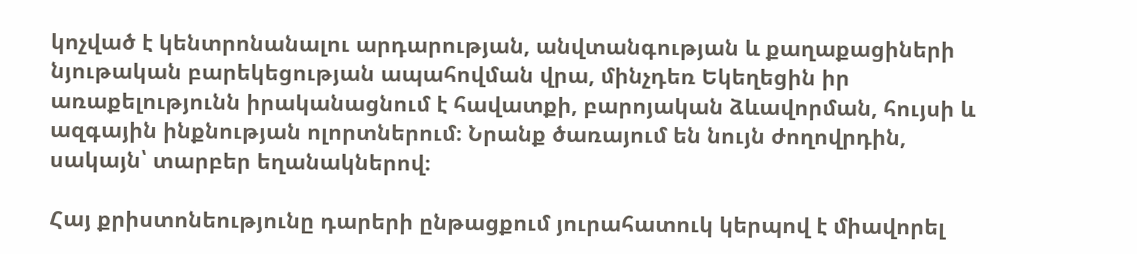կոչված է կենտրոնանալու արդարության, անվտանգության և քաղաքացիների նյութական բարեկեցության ապահովման վրա, մինչդեռ Եկեղեցին իր առաքելությունն իրականացնում է հավատքի, բարոյական ձևավորման, հույսի և ազգային ինքնության ոլորտներում։ Նրանք ծառայում են նույն ժողովրդին, սակայն՝ տարբեր եղանակներով։

Հայ քրիստոնեությունը դարերի ընթացքում յուրահատուկ կերպով է միավորել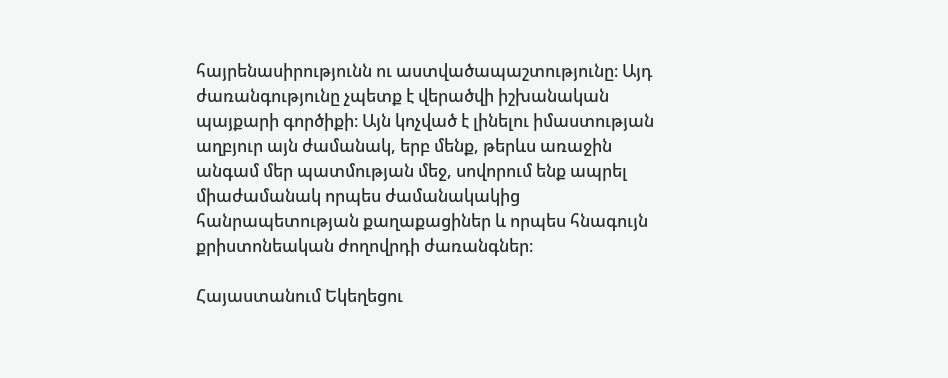հայրենասիրությունն ու աստվածապաշտությունը։ Այդ ժառանգությունը չպետք է վերածվի իշխանական պայքարի գործիքի։ Այն կոչված է լինելու իմաստության աղբյուր այն ժամանակ, երբ մենք, թերևս առաջին անգամ մեր պատմության մեջ, սովորում ենք ապրել միաժամանակ որպես ժամանակակից հանրապետության քաղաքացիներ և որպես հնագույն քրիստոնեական ժողովրդի ժառանգներ։

Հայաստանում Եկեղեցու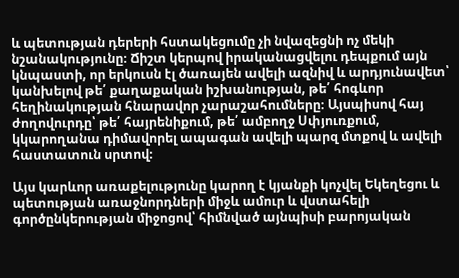և պետության դերերի հստակեցումը չի նվազեցնի ոչ մեկի նշանակությունը։ Ճիշտ կերպով իրականացվելու դեպքում այն կնպաստի, որ երկուսն էլ ծառայեն ավելի ազնիվ և արդյունավետ՝ կանխելով թե՛ քաղաքական իշխանության, թե՛ հոգևոր հեղինակության հնարավոր չարաշահումները։ Այսպիսով հայ ժողովուրդը՝ թե՛ հայրենիքում, թե՛ ամբողջ Սփյուռքում, կկարողանա դիմավորել ապագան ավելի պարզ մտքով և ավելի հաստատուն սրտով։

Այս կարևոր առաքելությունը կարող է կյանքի կոչվել Եկեղեցու և պետության առաջնորդների միջև ամուր և վստահելի գործընկերության միջոցով՝ հիմնված այնպիսի բարոյական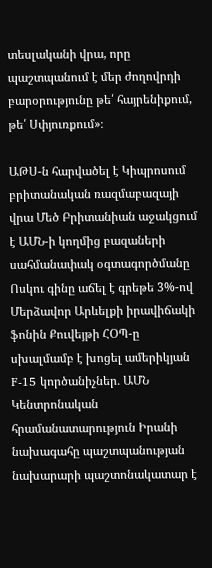տեսլականի վրա, որը պաշտպանում է մեր ժողովրդի բարօրությունը թե՛ հայրենիքում, թե՛ Սփյուռքում»։

ԱԹՍ-ն հարվածել է Կիպրոսում բրիտանական ռազմաբազայի վրա Մեծ Բրիտանիան աջակցում է ԱՄՆ-ի կողմից բազաների սահմանափակ օգտագործմանը Ոսկու գինը աճել է գրեթե 3%-ով Մերձավոր Արևելքի իրավիճակի ֆոնին Քուվեյթի ՀՕՊ-ը սխալմամբ է խոցել ամերիկյան F-15 կործանիչներ․ ԱՄՆ Կենտրոնական հրամանատարություն Իրանի նախագահը պաշտպանության նախարարի պաշտոնակատար է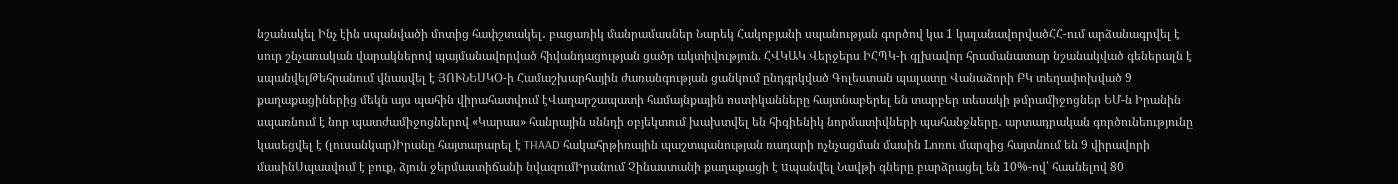նշանակել Ինչ էին սպանվածի մոտից հափշտակել․ բացառիկ մանրամասներ Նարեկ Հակոբյանի սպանության գործով կա 1 կալանավորվածՀՀ-ում արձանագրվել է սուր շնչառական վարակներով պայմանավորված հիվանդացության ցածր ակտիվություն. ՀՎԿԱԿ Վերջերս ԻՀՊԿ-ի գլխավոր հրամանատար նշանակված գեներալն է սպանվելԹեհրանում վնասվել է ՅՈՒՆԵՍԿՕ-ի Համաշխարհային ժառանգության ցանկում ընդգրկված Գոլեստան պալատը Վանաձորի ԲԿ տեղափոխված 9 քաղաքացիներից մեկն այս պահին վիրահատվում էՎաղարշապատի համայնքային ոստիկանները հայտնաբերել են տարբեր տեսակի թմրամիջոցներ ԵՄ-ն Իրանին սպառնում է նոր պատժամիջոցներով «Կարաս» հանրային սննդի օբյեկտում խախտվել են հիգիենիկ նորմատիվների պահանջները․ արտադրական գործունեությունը կասեցվել է (լուսանկար)Իրանը հայտարարել է THAAD հակահրթիռային պաշտպանության ռադարի ոչնչացման մասին Lոռու մարզից հայտնում են 9 վիրավորի մասինՍպասվում է բուք, ձյուն ջերմաստիճանի նվազումԻրանում Չինաստանի քաղաքացի է uպանվել Նավթի գները բարձրացել են 10%-ով՝ հասնելով 80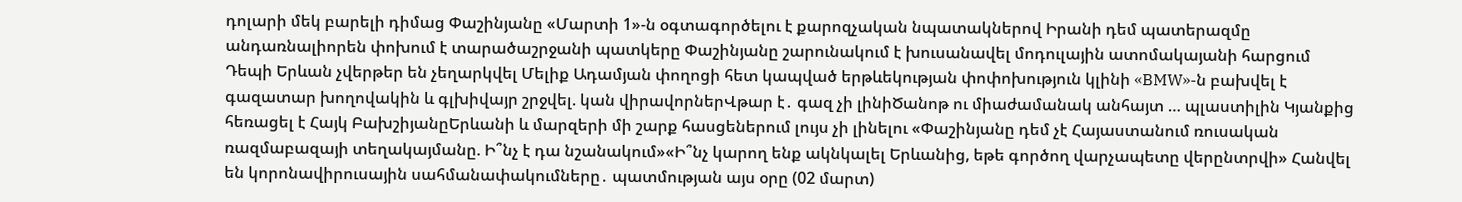դոլարի մեկ բարելի դիմաց Փաշինյանը «Մարտի 1»-ն օգտագործելու է քարոզչական նպատակներով Իրանի դեմ պատերազմը անդառնալիորեն փոխում է տարածաշրջանի պատկերը Փաշինյանը շարունակում է խուսանավել մոդուլային ատոմակայանի հարցում Դեպի Երևան չվերթեր են չեղարկվել Մելիք Ադամյան փողոցի հետ կապված երթևեկության փոփոխություն կլինի «BMW»-ն բախվել է գազատար խողովակին և գլխիվայր շրջվել. կան վիրավորներՎթար է․ գազ չի լինիԾանոթ ու միաժամանակ անհայտ … պլաստիլին Կյանքից հեռացել է Հայկ ԲախշիյանըԵրևանի և մարզերի մի շարք հասցեներում լույս չի լինելու «Փաշինյանը դեմ չէ Հայաստանում ռուսական ռազմաբազայի տեղակայմանը. Ի՞նչ է դա նշանակում»«Ի՞նչ կարող ենք ակնկալել Երևանից, եթե գործող վարչապետը վերընտրվի» Հանվել են կորոնավիրուսային սահմանափակումները․ պատմության այս օրը (02 մարտ)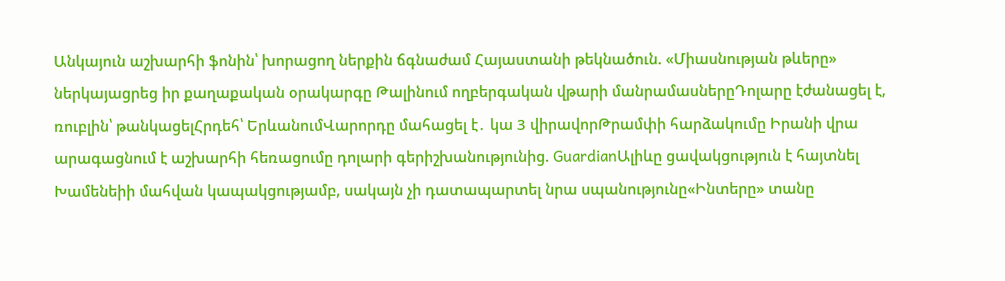Անկայուն աշխարհի ֆոնին՝ խորացող ներքին ճգնաժամ Հայաստանի թեկնածուն. «Միասնության թևերը» ներկայացրեց իր քաղաքական օրակարգը Թալինում ողբերգական վթարի մանրամասներըԴոլարը էժանացել է, ռուբլին՝ թանկացելՀրդեհ՝ ԵրևանումՎարորդը մահացել է․ կա 3 վիրավորԹրամփի հարձակումը Իրանի վրա արագացնում է աշխարհի հեռացումը դոլարի գերիշխանությունից. GuardianԱլիևը ցավակցություն է հայտնել Խամենեիի մահվան կապակցությամբ, սակայն չի դատապարտել նրա սպանությունը«Ինտերը» տանը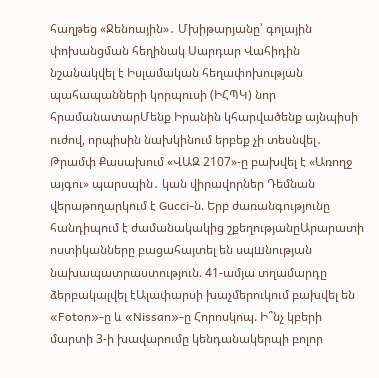հաղթեց «Ջենոային»․ Մխիթարյանը՝ գոլային փոխանցման հեղինակ Սարդար Վահիդին նշանակվել է Իսլամական հեղափոխության պահապանների կորպուսի (ԻՀՊԿ) նոր հրամանատարՄենք Իրանին կհարվածենք այնպիսի ուժով, որպիսին նախկինում երբեք չի տեսնվել․ Թրամփ Քասախում «ՎԱԶ 2107»-ը բախվել է «Առողջ այգու» պարսպին․ կան վիրավորներ Դեմնան վերաթողարկում է Gucci-ն. Երբ ժառանգությունը հանդիպում է ժամանակակից շքեղությանըԱրարատի ոստիկանները բացահայտել են սպшնության նախապատրաստություն. 41-ամյա տղամարդը ձերբակալվել էԱլափարսի խաչմերուկում բախվել են «Foton»-ը և «Nissan»-ը Հորոսկոպ. Ի՞նչ կբերի մարտի 3-ի խավարումը կենդանակերպի բոլոր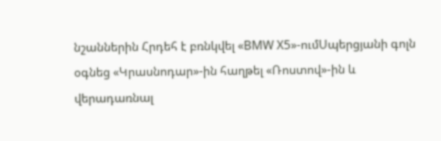նշաններին Հրդեհ է բռնկվել «BMW X5»-ումՍպերցյանի գոլն օգնեց «Կրասնոդար»-ին հաղթել «Ռոստով»-ին և վերադառնալ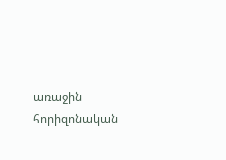առաջին հորիզոնական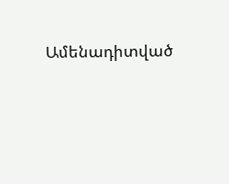Ամենադիտված